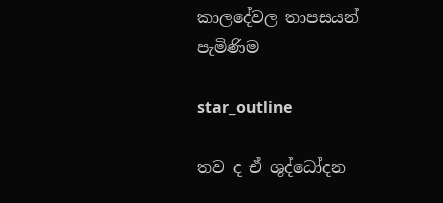කාලදේවල තාපසයන් පැමිණිම

star_outline

තව ද ඒ ශුද්ධෝදන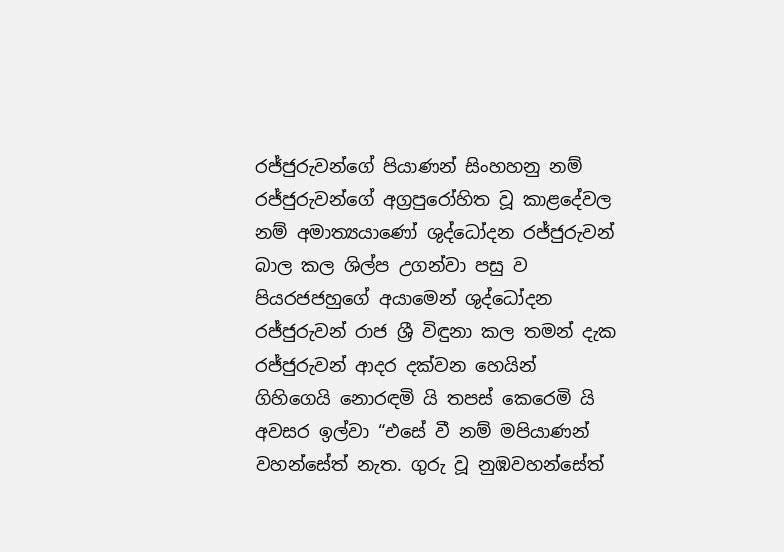රජ්ජුරුවන්ගේ පියාණන් සිංහහනු නම් රජ්ජුරුවන්ගේ අග්‍රපුරෝහිත වූ කාළදේවල නම් අමාත්‍යයාණෝ ශුද්ධෝදන රජ්ජුරුවන් බාල කල ශිල්ප උගන්වා පසු ව පියරජජහුගේ අයාමෙන් ශුද්ධෝදන රජ්ජුරුවන් රාජ ශ්‍රී විඳුනා කල තමන් දැක රජ්ජුරුවන් ආදර දක්වන හෙයින් ගිහිගෙයි නොරඳමි යි තපස් කෙරෙමි යි අවසර ඉල්වා “එසේ වී නම් මපියාණන් වහන්සේත් නැත. ගුරු වූ නුඹවහන්සේත්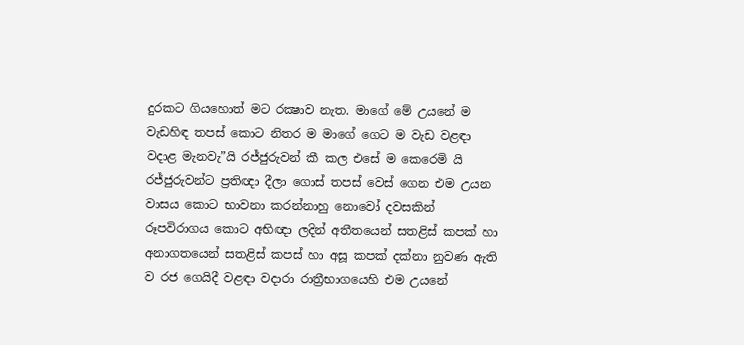දුරකට ගියහොත් මට රක්‍ෂාව නැත. මාගේ මේ උයනේ ම වැඩහිඳ තපස් කොට නිතර ම මාගේ ගෙට ම වැඩ වළඳා වදාළ මැනවැ”යි රජ්ජුරුවන් කී කල එසේ ම කෙරෙමි යි රජ්ජුරුවන්ට ප්‍රතිඥා දීලා ගොස් තපස් වෙස් ගෙන එම උයන වාසය කොට භාවනා කරන්නාහු නොවෝ දවසකින් රූපවිරාගය කොට අභිඥා ලදින් අතීතයෙන් සතළිස් කපක් හා අනාගතයෙන් සතළිස් කපස් හා අසූ කපක් දක්නා නුවණ ඇති ව රජ ගෙයිදී වළඳා වදාරා රාත්‍රීභාගයෙහි එම උයනේ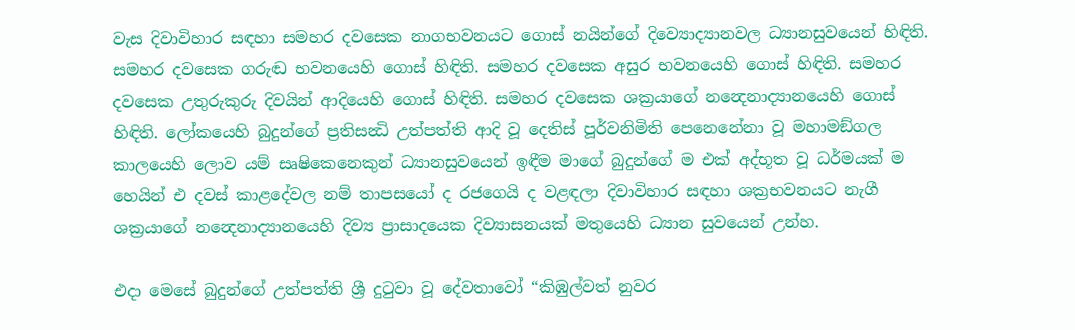වැස දිවාවිහාර සඳහා සමහර දවසෙක නාගභවනයට ගොස් නයින්ගේ දිව්‍යොද්‍යානවල ධ්‍යානසුවයෙන් හිඳිති. සමහර දවසෙක ගරුඬ භවනයෙහි ගොස් හිඳිති. සමහර දවසෙක අසුර භවනයෙහි ගොස් හිඳිති. සමහර දවසෙක උතුරුකුරු දිවයින් ආදියෙහි ගොස් හිඳිති. සමහර දවසෙක ශක්‍රයාගේ නන්‍දෙනාද්‍යානයෙහි ගොස් හිඳිති. ලෝකයෙහි බුදුන්ගේ ප්‍රතිසන්‍ධි උත්පත්ති ආදි වූ දෙතිස් පූර්වනිමිති පෙනෙනේනා වූ මහාමඞ්ගල කාලයෙහි ලොව යම් සෘෂිකෙනෙකුන් ධ්‍යානසුවයෙන් ඉඳීම මාගේ බුදුන්ගේ ම එක් අද්භූත වූ ධර්මයක් ම හෙයින් එ දවස් කාළදේවල නම් තාපසයෝ ද රජගෙයි ද වළඳලා දිවාවිහාර සඳහා ශක්‍රභවනයට නැගී ශක්‍රයාගේ නන්‍දෙනාද්‍යානයෙහි දිව්‍ය ප්‍රාසාදයෙක දිව්‍යාසනයක් මතුයෙහි ධ්‍යාන සුවයෙන් උන්හ.

එදා මෙසේ බුදුන්ගේ උත්පත්ති ශ්‍රී දුටුවා වූ දේවතාවෝ “කිඹුල්වත් නුවර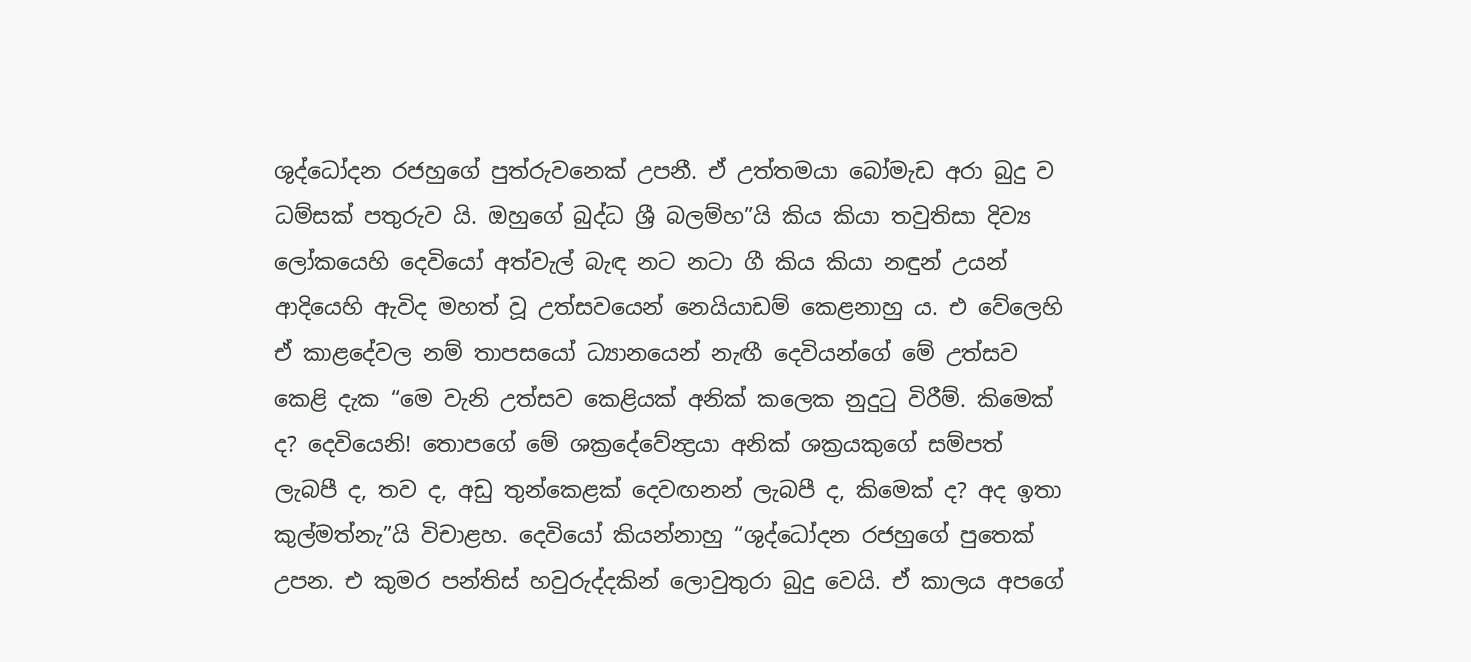ශුද්ධෝදන රජහුගේ පුත්රුවනෙක් උපනී. ඒ උත්තමයා බෝමැඩ අරා බුදු ව ධම්සක් පතුරුව යි. ඔහුගේ බුද්ධ ශ්‍රී බලම්හ”යි කිය කියා තවුතිසා දිව්‍ය ලෝකයෙහි දෙවියෝ අත්වැල් බැඳ නට නටා ගී කිය කියා නඳුන් උයන් ආදියෙහි ඇවිද මහත් වූ උත්සවයෙන් නෙයියාඩම් කෙළනාහු ය. එ වේලෙහි ඒ කාළදේවල නම් තාපසයෝ ධ්‍යානයෙන් නැඟී දෙවියන්ගේ මේ උත්සව කෙළි දැක “මෙ වැනි උත්සව කෙළියක් අනික් කලෙක නුදුටු විරීම්. කිමෙක් ද? දෙවියෙනි! තොපගේ මේ ශක්‍රදේවේන්‍ද්‍රයා අනික් ශක්‍රයකුගේ සම්පත් ලැබපී ද, තව ද, අඩු තුන්කෙළක් දෙවඟනන් ලැබපී ද, කිමෙක් ද? අද ඉතා කුල්මත්නැ”යි විචාළහ. දෙවියෝ කියන්නාහු “ශුද්ධෝදන රජහුගේ පුතෙක් උපන. එ කුමර පන්තිස් හවුරුද්දකින් ලොවුතුරා බුදු වෙයි. ඒ කාලය අපගේ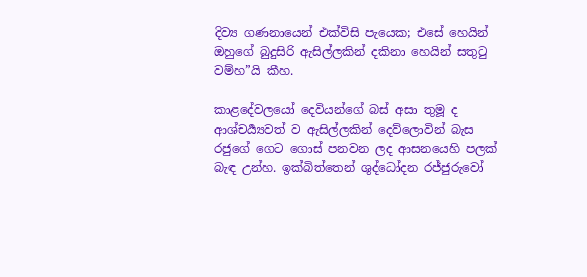දිව්‍ය ගණනායෙන් එක්විසි පැයෙක; එසේ හෙයින් ඔහුගේ බුදුසිරි ඇසිල්ලකින් දකිනා හෙයින් සතුටු වම්හ”යි කීහ.

කාළදේවලයෝ දෙවියන්ගේ බස් අසා තුමූ ද ආශ්චර්‍ය්‍යවත් ව ඇසිල්ලකින් දෙව්ලොවින් බැස රජුගේ ගෙට ගොස් පනවන ලද ආසනයෙහි පලක් බැඳ උන්හ. ඉක්බිත්තෙන් ශුද්ධෝදන රජ්ජුරුවෝ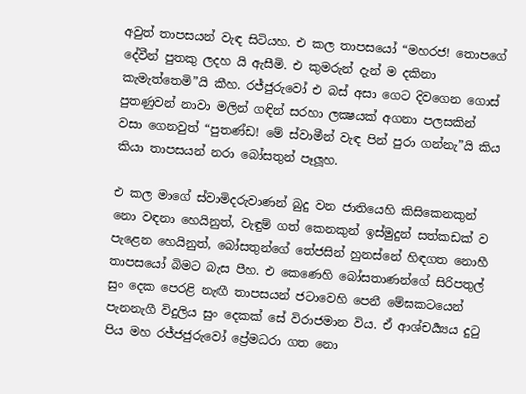අවුත් තාපසයන් වැඳ සිටියහ. එ කල තාපසයෝ “මහරජ! තොපගේ දේවීන් පුතකු ලදහ යි ඇසීමි. එ කුමරුන් දැන් ම දකිනා කැමැත්තෙමි”යි කීහ. රජ්ජුරුවෝ එ බස් අසා ගෙට දිවගෙන ගොස් පුතණුවන් නාවා මලින් ගඳින් සරහා ලක්‍ෂයක් අගනා පලසකින් වසා ගෙනවුත් “පුතණ්ඩ! මේ ස්වාමීන් වැඳ පින් පුරා ගන්නැ”යි කිය කියා තාපසයන් නරා බෝසතුන් පෑලූහ.

එ කල මාගේ ස්වාමිදරුවාණන් බුදු වන ජාතියෙහි කිසිකෙනකුන් නො වඳනා හෙයිනුත්, වැඳුම් ගත් කෙනකුන් ඉස්මුදුන් සත්කඩක් ව පැළෙන හෙයිනුත්, බෝසතුන්ගේ තේජසින් හුනස්නේ හිඳගත නොහී තාපසයෝ බිමට බැස පීහ. එ කෙණෙහි බෝසතාණන්ගේ සිරිපතුල් සුං දෙක පෙරළි නැඟී තාපසයන් ජටාවෙහි පෙනී මේඝකටයෙන් පැනනැගී විදුලිය සුං දෙකක් සේ විරාජමාන විය. ඒ ආශ්චර්‍ය්‍යය දුටු පිය මහ රජ්ජජුරුවෝ ප්‍රේමධරා ගත නො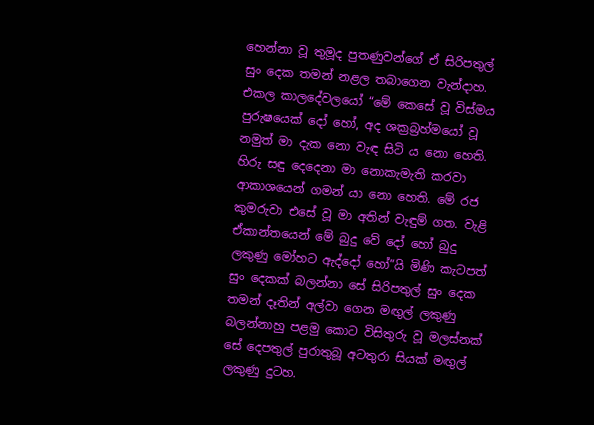හෙන්නා වූ තුමූද පුතණුවන්ගේ ඒ සිරිපතුල් සුං දෙක තමන් නළල තබාගෙන වැන්දාහ. එකල කාලදේවලයෝ “මේ කෙසේ වූ විස්මය පුරුෂයෙක් දෝ හෝ, අද ශක්‍රබ්‍රහ්මයෝ වූ නමුත් මා දැක නො වැඳ සිටි ය නො හෙති. හිරු සඳු දෙදෙනා මා නොකැමැති කරවා ආකාශයෙන් ගමන් යා නො හෙති. මේ රජ කුමරුවා එසේ වූ මා අතින් වැඳුම් ගත. වැළි ඒකාන්තයෙන් මේ බුදු වේ දෝ හෝ බුදු ලකුණු මෝහට ඇද්දෝ හෝ”යි මිණි කැටපත් සුං දෙකක් බලන්නා සේ සිරිපතුල් සුං දෙක තමන් දෑතින් අල්වා ගෙන මඟුල් ලකුණු බලන්නාහු පළමු කොට විසිතුරු වූ මලස්නක් සේ දෙපතුල් පුරාතුබූ අටතුරා සියක් මඟුල් ලකුණු දුටහ.